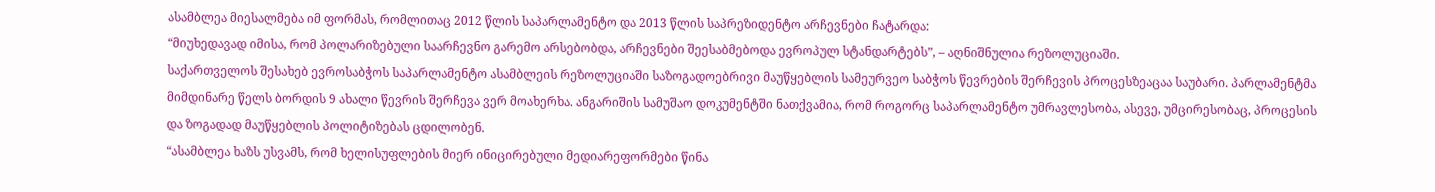ასამბლეა მიესალმება იმ ფორმას, რომლითაც 2012 წლის საპარლამენტო და 2013 წლის საპრეზიდენტო არჩევნები ჩატარდა:
“მიუხედავად იმისა, რომ პოლარიზებული საარჩევნო გარემო არსებობდა, არჩევნები შეესაბმებოდა ევროპულ სტანდარტებს”, – აღნიშნულია რეზოლუციაში.
საქართველოს შესახებ ევროსაბჭოს საპარლამენტო ასამბლეის რეზოლუციაში საზოგადოებრივი მაუწყებლის სამეურვეო საბჭოს წევრების შერჩევის პროცესზეაცაა საუბარი. პარლამენტმა მიმდინარე წელს ბორდის 9 ახალი წევრის შერჩევა ვერ მოახერხა. ანგარიშის სამუშაო დოკუმენტში ნათქვამია, რომ როგორც საპარლამენტო უმრავლესობა, ასევე, უმცირესობაც, პროცესის და ზოგადად მაუწყებლის პოლიტიზებას ცდილობენ.
“ასამბლეა ხაზს უსვამს, რომ ხელისუფლების მიერ ინიცირებული მედიარეფორმები წინა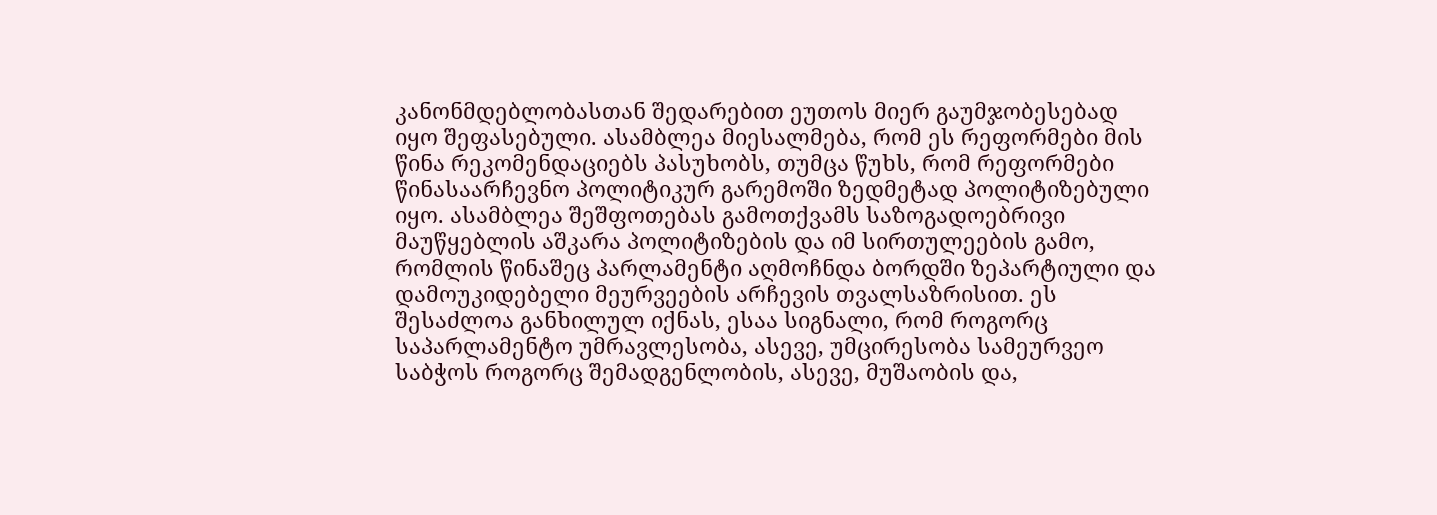კანონმდებლობასთან შედარებით ეუთოს მიერ გაუმჯობესებად იყო შეფასებული. ასამბლეა მიესალმება, რომ ეს რეფორმები მის წინა რეკომენდაციებს პასუხობს, თუმცა წუხს, რომ რეფორმები წინასაარჩევნო პოლიტიკურ გარემოში ზედმეტად პოლიტიზებული იყო. ასამბლეა შეშფოთებას გამოთქვამს საზოგადოებრივი მაუწყებლის აშკარა პოლიტიზების და იმ სირთულეების გამო, რომლის წინაშეც პარლამენტი აღმოჩნდა ბორდში ზეპარტიული და დამოუკიდებელი მეურვეების არჩევის თვალსაზრისით. ეს შესაძლოა განხილულ იქნას, ესაა სიგნალი, რომ როგორც საპარლამენტო უმრავლესობა, ასევე, უმცირესობა სამეურვეო საბჭოს როგორც შემადგენლობის, ასევე, მუშაობის და,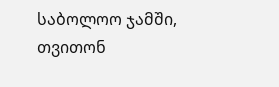საბოლოო ჯამში, თვითონ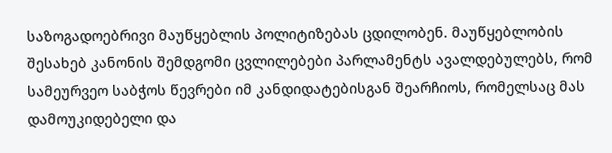საზოგადოებრივი მაუწყებლის პოლიტიზებას ცდილობენ. მაუწყებლობის შესახებ კანონის შემდგომი ცვლილებები პარლამენტს ავალდებულებს, რომ სამეურვეო საბჭოს წევრები იმ კანდიდატებისგან შეარჩიოს, რომელსაც მას დამოუკიდებელი და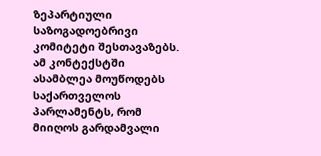ზეპარტიული საზოგადოებრივი კომიტეტი შესთავაზებს. ამ კონტექსტში ასამბლეა მოუწოდებს საქართველოს პარლამენტს, რომ მიიღოს გარდამვალი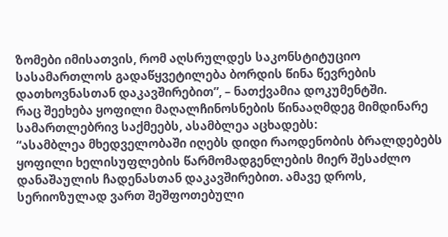ზომები იმისათვის, რომ აღსრულდეს საკონსტიტუციო სასამართლოს გადაწყვეტილება ბორდის წინა წევრების დათხოვნასთან დაკავშირებით”, – ნათქვამია დოკუმენტში.
რაც შეეხება ყოფილი მაღალჩინოსნების წინააღმდეგ მიმდინარე სამართლებრივ საქმეებს, ასამბლეა აცხადებს:
“ასამბლეა მხედველობაში იღებს დიდი რაოდენობის ბრალდებებს ყოფილი ხელისუფლების წარმომადგენლების მიერ შესაძლო დანაშაულის ჩადენასთან დაკავშირებით. ამავე დროს, სერიოზულად ვართ შეშფოთებული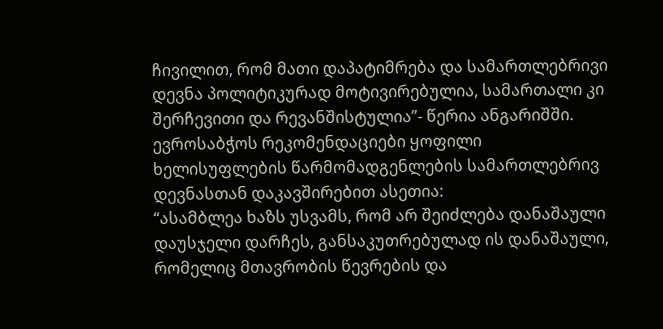ჩივილით, რომ მათი დაპატიმრება და სამართლებრივი დევნა პოლიტიკურად მოტივირებულია, სამართალი კი შერჩევითი და რევანშისტულია”- წერია ანგარიშში.
ევროსაბჭოს რეკომენდაციები ყოფილი ხელისუფლების წარმომადგენლების სამართლებრივ დევნასთან დაკავშირებით ასეთია:
“ასამბლეა ხაზს უსვამს, რომ არ შეიძლება დანაშაული დაუსჯელი დარჩეს, განსაკუთრებულად ის დანაშაული, რომელიც მთავრობის წევრების და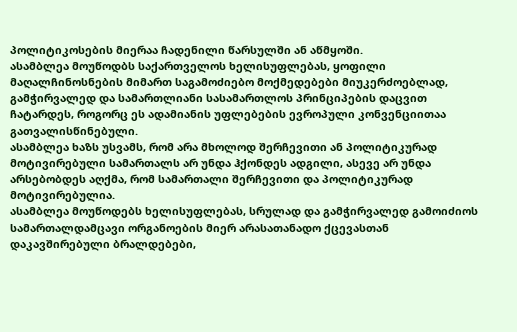პოლიტიკოსების მიერაა ჩადენილი წარსულში ან აწმყოში.
ასამბლეა მოუწოდბს საქართველოს ხელისუფლებას, ყოფილი მაღალჩინოსნების მიმართ საგამოძიებო მოქმედებები მიუკერძოებლად, გამჭირვალედ და სამართლიანი სასამართლოს პრინციპების დაცვით ჩატარდეს, როგორც ეს ადამიანის უფლებების ევროპული კონვენციითაა გათვალისწინებული.
ასამბლეა ხაზს უსვამს, რომ არა მხოლოდ შერჩევითი ან პოლიტიკურად მოტივირებული სამართალს არ უნდა ჰქონდეს ადგილი, ასევე არ უნდა არსებობდეს აღქმა, რომ სამართალი შერჩევითი და პოლიტიკურად მოტივირებულია.
ასამბლეა მოუწოდებს ხელისუფლებას, სრულად და გამჭირვალედ გამოიძიოს სამართალდამცავი ორგანოების მიერ არასათანადო ქცევასთან დაკავშირებული ბრალდებები,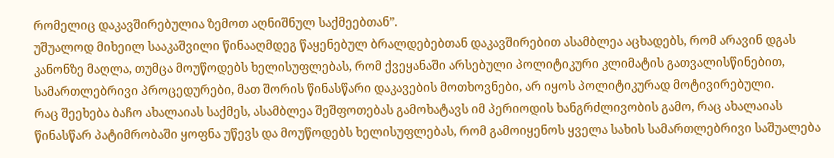რომელიც დაკავშირებულია ზემოთ აღნიშნულ საქმეებთან”.
უშუალოდ მიხეილ სააკაშვილი წინააღმდეგ წაყენებულ ბრალდებებთან დაკავშირებით ასამბლეა აცხადებს, რომ არავინ დგას კანონზე მაღლა, თუმცა მოუწოდებს ხელისუფლებას, რომ ქვეყანაში არსებული პოლიტიკური კლიმატის გათვალისწინებით, სამართლებრივი პროცედურები, მათ შორის წინასწარი დაკავების მოთხოვნები, არ იყოს პოლიტიკურად მოტივირებული.
რაც შეეხება ბაჩო ახალაიას საქმეს, ასამბლეა შეშფოთებას გამოხატავს იმ პერიოდის ხანგრძლივობის გამო, რაც ახალაიას წინასწარ პატიმრობაში ყოფნა უწევს და მოუწოდებს ხელისუფლებას, რომ გამოიყენოს ყველა სახის სამართლებრივი საშუალება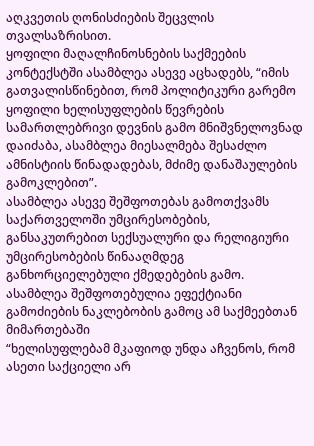აღკვეთის ღონისძიების შეცვლის თვალსაზრისით.
ყოფილი მაღალჩინოსნების საქმეების კონტექსტში ასამბლეა ასევე აცხადებს, “იმის გათვალისწინებით, რომ პოლიტიკური გარემო ყოფილი ხელისუფლების წევრების სამართლებრივი დევნის გამო მნიშვნელოვნად დაიძაბა, ასამბლეა მიესალმება შესაძლო ამნისტიის წინადადებას, მძიმე დანაშაულების გამოკლებით”.
ასამბლეა ასევე შეშფოთებას გამოთქვამს საქართველოში უმცირესობების, განსაკუთრებით სექსუალური და რელიგიური უმცირესობების წინააღმდეგ განხორციელებული ქმედებების გამო. ასამბლეა შეშფოთებულია ეფექტიანი გამოძიების ნაკლებობის გამოც ამ საქმეებთან მიმართებაში
“ხელისუფლებამ მკაფიოდ უნდა აჩვენოს, რომ ასეთი საქციელი არ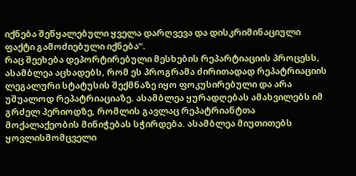იქნება შეწყალებული ყველა დარღვევა და დისკრიმინაციული ფაქტი გამოძიებული იქნება”.
რაც შეეხება დეპორტირებული მესხების რეპარტიაციის პროცესს, ასამბლეა აცხადებს, რომ ეს პროგრამა ძირითადად რეპატრიაციის ლეგალური სტატუსის შექმნაზე იყო ფოკუსირებული და არა უშუალოდ რეპატრიაციაზე. ასამბლეა ყურადღებას ამახვილებს იმ გრძელ პერიოდზე, რომლის გავლაც რეპატრიანტთა მოქალაქეობის მინიჭებას სჭირდება. ასამბლეა მიუთითებს ყოვლისმომცველი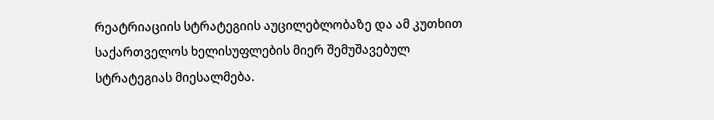რეატრიაციის სტრატეგიის აუცილებლობაზე და ამ კუთხით საქართველოს ხელისუფლების მიერ შემუშავებულ სტრატეგიას მიესალმება.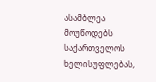ასამბლეა მოუწოდებს საქართველოს ხელისუფლებას,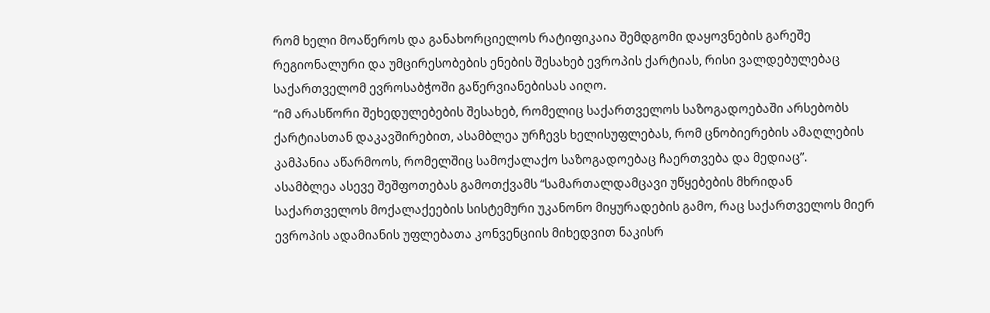რომ ხელი მოაწეროს და განახორციელოს რატიფიკაია შემდგომი დაყოვნების გარეშე რეგიონალური და უმცირესობების ენების შესახებ ევროპის ქარტიას, რისი ვალდებულებაც საქართველომ ევროსაბჭოში გაწერვიანებისას აიღო.
“იმ არასწორი შეხედულებების შესახებ, რომელიც საქართველოს საზოგადოებაში არსებობს ქარტიასთან დაკავშირებით, ასამბლეა ურჩევს ხელისუფლებას, რომ ცნობიერების ამაღლების კამპანია აწარმოოს, რომელშიც სამოქალაქო საზოგადოებაც ჩაერთვება და მედიაც”.
ასამბლეა ასევე შეშფოთებას გამოთქვამს “სამართალდამცავი უწყებების მხრიდან საქართველოს მოქალაქეების სისტემური უკანონო მიყურადების გამო, რაც საქართველოს მიერ ევროპის ადამიანის უფლებათა კონვენციის მიხედვით ნაკისრ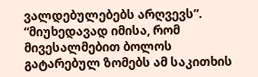ვალდებულებებს არღვევს”.
“მიუხედავად იმისა, რომ მივესალმებით ბოლოს გატარებულ ზომებს ამ საკითხის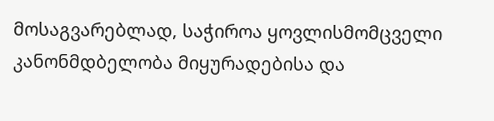მოსაგვარებლად, საჭიროა ყოვლისმომცველი კანონმდბელობა მიყურადებისა და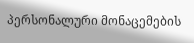პერსონალური მონაცემების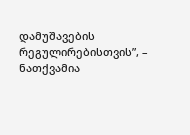დამუშავების რეგულირებისთვის”, – ნათქვამია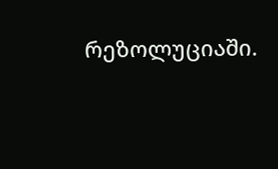რეზოლუციაში.